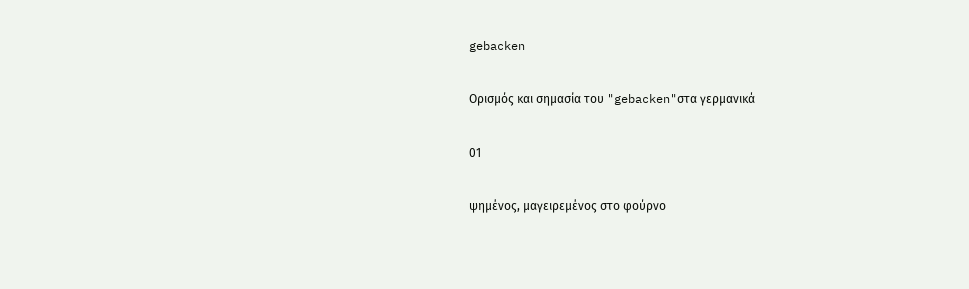gebacken

Ορισμός και σημασία του "gebacken"στα γερμανικά

01

ψημένος, μαγειρεμένος στο φούρνο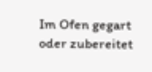Im Ofen gegart oder zubereitet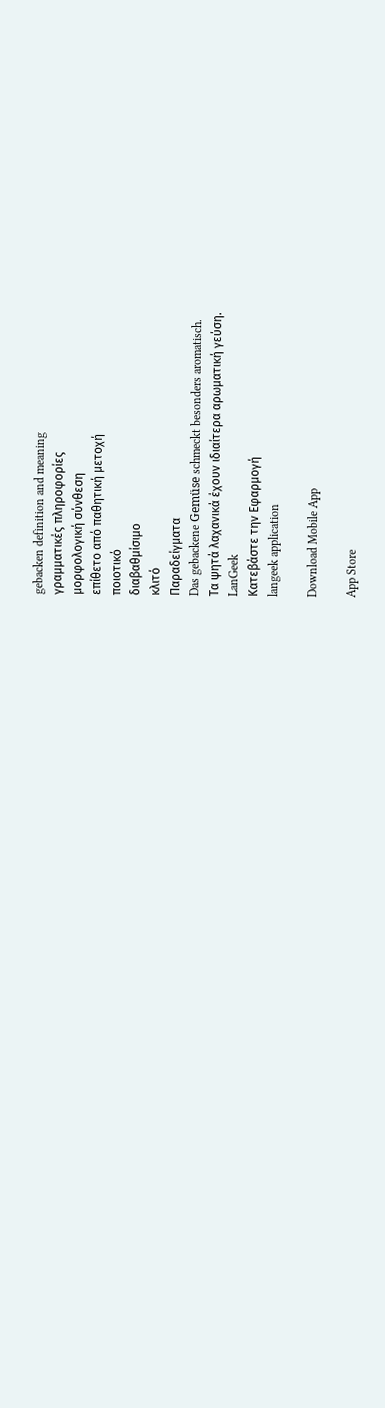gebacken definition and meaning
γραμματικές πληροφορίες
μορφολογική σύνθεση
επίθετο από παθητική μετοχή
ποιοτικό
διαβαθμίσιμο
κλιτό
Παραδείγματα
Das gebackene Gemüse schmeckt besonders aromatisch.
Τα ψητά λαχανικά έχουν ιδιαίτερα αρωματική γεύση.
LanGeek
Κατεβάστε την Εφαρμογή
langeek application

Download Mobile App

App Store